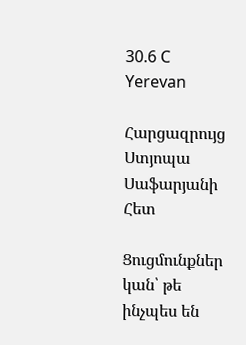30.6 C
Yerevan

Հարցազրույց Ստյոպա Սաֆարյանի Հետ

Ցուցմունքներ կան՝ թե ինչպես են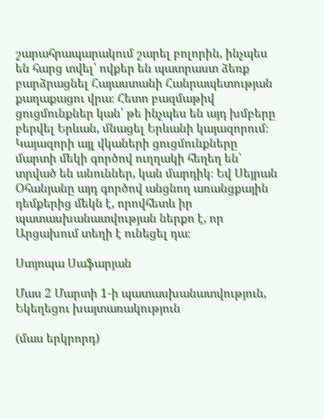շարահրապարակում շարել բոլորին, ինչպես են հարց տվել՝ ովքեր են պատրաստ ձեռք բարձրացնել Հայաստանի Հանրապետության քաղաքացու վրա։ Հետո բազմաթիվ ցուցմունքներ կան՝ թե ինչպես են այդ խմբերը բերվել Երևան, մնացել Երևանի կայազորում։ Կայազորի այլ վկաների ցուցմունքները մարտի մեկի գործով ուղղակի հեղեղ են՝ տրված են անուններ, կան մարդիկ։ Եվ Սեյրան Օհանյանը այդ գործով անցնող առանցքային դեմքերից մեկն է, որովհետև իր պատասխանատվության ներքո է, որ Արցախում տեղի է ունեցել դա։

Ստյոպա Սաֆարյան

Մաս 2 Մարտի 1‑ի պատասխանատվություն, Եկեղեցու խայտառակություն

(մաս երկրորդ)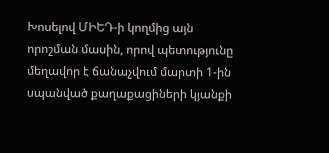Խոսելով ՄԻԵԴ‑ի կողմից այն որոշման մասին, որով պետությունը մեղավոր է ճանաչվում մարտի 1‑ին սպանված քաղաքացիների կյանքի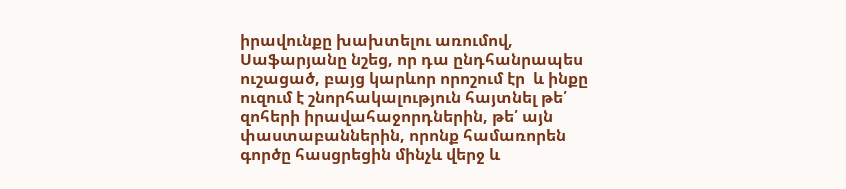իրավունքը խախտելու առումով, Սաֆարյանը նշեց, որ դա ընդհանրապես ուշացած, բայց կարևոր որոշում էր  և ինքը ուզում է շնորհակալություն հայտնել թե՛ զոհերի իրավահաջորդներին, թե՛ այն փաստաբաններին, որոնք համառորեն գործը հասցրեցին մինչև վերջ և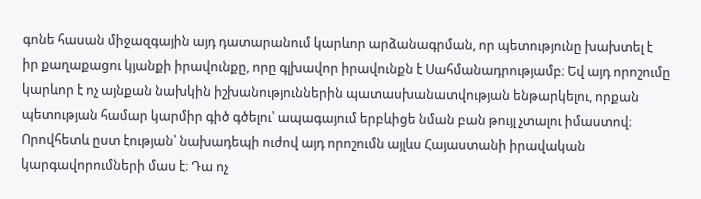գոնե հասան միջազգային այդ դատարանում կարևոր արձանագրման, որ պետությունը խախտել է իր քաղաքացու կյանքի իրավունքը, որը գլխավոր իրավունքն է Սահմանադրությամբ։ Եվ այդ որոշումը  կարևոր է ոչ այնքան նախկին իշխանություններին պատասխանատվության ենթարկելու, որքան պետության համար կարմիր գիծ գծելու՝ ապագայում երբևիցե նման բան թույլ չտալու իմաստով։ Որովհետև ըստ էության՝ նախադեպի ուժով այդ որոշումն այլևս Հայաստանի իրավական կարգավորումների մաս է։ Դա ոչ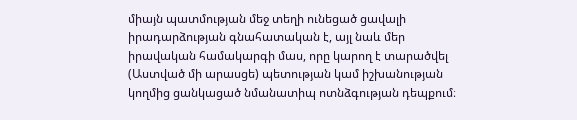միայն պատմության մեջ տեղի ունեցած ցավալի իրադարձության գնահատական է, այլ նաև մեր իրավական համակարգի մաս, որը կարող է տարածվել (Աստված մի արասցե) պետության կամ իշխանության կողմից ցանկացած նմանատիպ ոտնձգության դեպքում։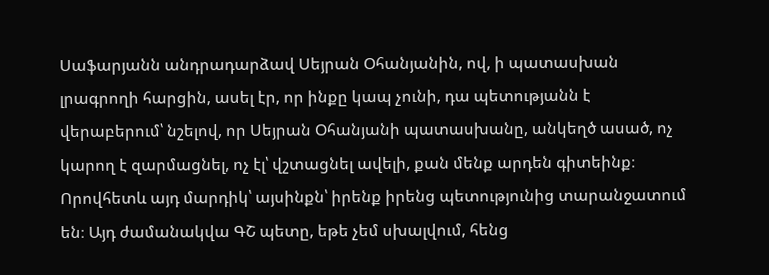Սաֆարյանն անդրադարձավ Սեյրան Օհանյանին, ով, ի պատասխան լրագրողի հարցին, ասել էր, որ ինքը կապ չունի, դա պետությանն է վերաբերում՝ նշելով, որ Սեյրան Օհանյանի պատասխանը, անկեղծ ասած, ոչ կարող է զարմացնել, ոչ էլ՝ վշտացնել ավելի, քան մենք արդեն գիտեինք։ Որովհետև այդ մարդիկ՝ այսինքն՝ իրենք իրենց պետությունից տարանջատում են։ Այդ ժամանակվա ԳՇ պետը, եթե չեմ սխալվում, հենց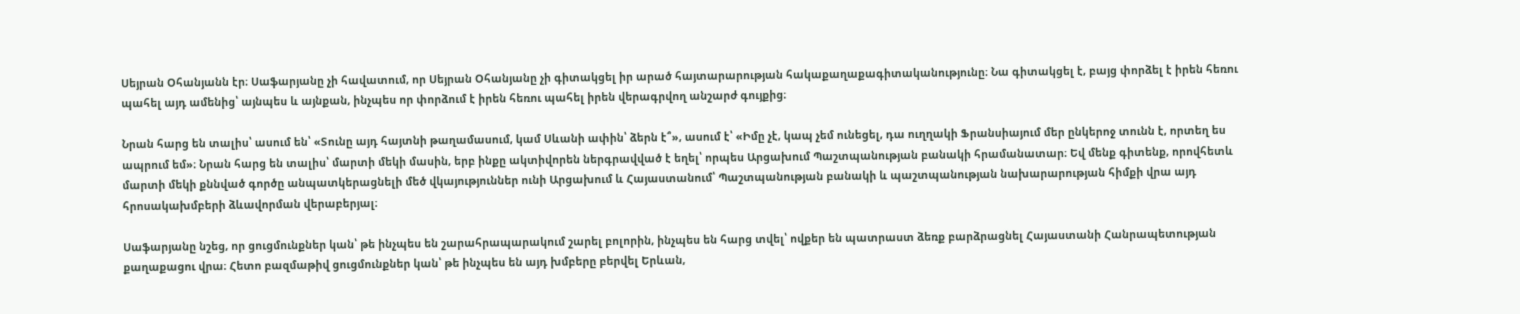Սեյրան Օհանյանն էր։ Սաֆարյանը չի հավատում, որ Սեյրան Օհանյանը չի գիտակցել իր արած հայտարարության հակաքաղաքագիտականությունը։ Նա գիտակցել է, բայց փորձել է իրեն հեռու պահել այդ ամենից՝ այնպես և այնքան, ինչպես որ փորձում է իրեն հեռու պահել իրեն վերագրվող անշարժ գույքից։

Նրան հարց են տալիս՝ ասում են՝ «Տունը այդ հայտնի թաղամասում, կամ Սևանի ափին՝ ձերն է՞», ասում է՝ «Իմը չէ, կապ չեմ ունեցել, դա ուղղակի Ֆրանսիայում մեր ընկերոջ տունն է, որտեղ ես ապրում եմ»։ Նրան հարց են տալիս՝ մարտի մեկի մասին, երբ ինքը ակտիվորեն ներգրավված է եղել՝ որպես Արցախում Պաշտպանության բանակի հրամանատար։ Եվ մենք գիտենք, որովհետև մարտի մեկի քննված գործը անպատկերացնելի մեծ վկայություններ ունի Արցախում և Հայաստանում՝ Պաշտպանության բանակի և պաշտպանության նախարարության հիմքի վրա այդ հրոսակախմբերի ձևավորման վերաբերյալ։

Սաֆարյանը նշեց, որ ցուցմունքներ կան՝ թե ինչպես են շարահրապարակում շարել բոլորին, ինչպես են հարց տվել՝ ովքեր են պատրաստ ձեռք բարձրացնել Հայաստանի Հանրապետության քաղաքացու վրա։ Հետո բազմաթիվ ցուցմունքներ կան՝ թե ինչպես են այդ խմբերը բերվել Երևան,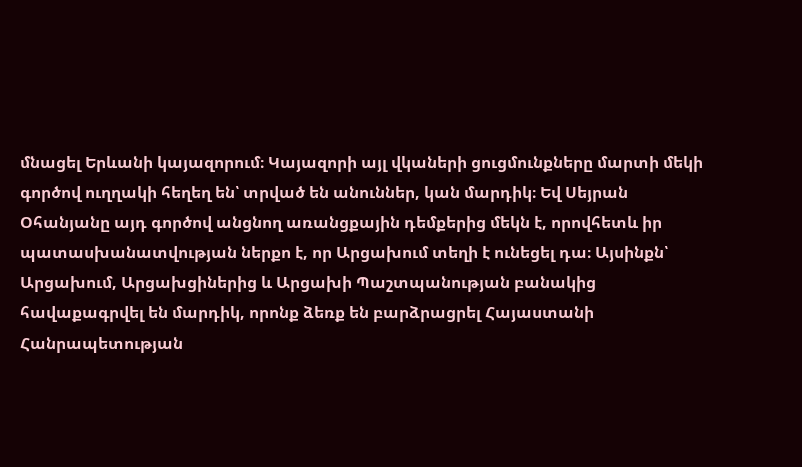մնացել Երևանի կայազորում։ Կայազորի այլ վկաների ցուցմունքները մարտի մեկի գործով ուղղակի հեղեղ են՝ տրված են անուններ, կան մարդիկ։ Եվ Սեյրան Օհանյանը այդ գործով անցնող առանցքային դեմքերից մեկն է, որովհետև իր պատասխանատվության ներքո է, որ Արցախում տեղի է ունեցել դա։ Այսինքն՝ Արցախում, Արցախցիներից և Արցախի Պաշտպանության բանակից հավաքագրվել են մարդիկ, որոնք ձեռք են բարձրացրել Հայաստանի Հանրապետության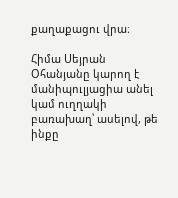քաղաքացու վրա։

Հիմա Սեյրան Օհանյանը կարող է մանիպուլյացիա անել կամ ուղղակի բառախաղ՝ ասելով, թե ինքը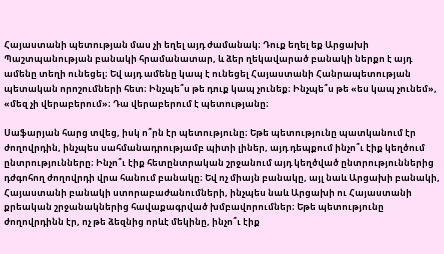Հայաստանի պետության մաս չի եղել այդ ժամանակ։ Դուք եղել եք Արցախի Պաշտպանության բանակի հրամանատար, և ձեր ղեկավարած բանակի ներքո է այդ ամենը տեղի ունեցել։ Եվ այդ ամենը կապ է ունեցել Հայաստանի Հանրապետության պետական որոշումների հետ։ Ինչպե՞ս թե դուք կապ չունեք։ Ինչպե՞ս թե «ես կապ չունեմ», «մեզ չի վերաբերում»։ Դա վերաբերում է պետությանը։

Սաֆարյան հարց տվեց, իսկ ո՞րն էր պետությունը։ Եթե պետությունը պատկանում էր ժողովրդին, ինչպես սահմանադրությամբ պիտի լիներ, այդ դեպքում ինչո՞ւ էիք կեղծում ընտրությունները։ Ինչո՞ւ էիք հետընտրական շրջանում այդ կեղծված ընտրություններից դժգոհող ժողովրդի վրա հանում բանակը։ Եվ ոչ միայն բանակը, այլ նաև Արցախի բանակի, Հայաստանի բանակի ստորաբաժանումների, ինչպես նաև Արցախի ու Հայաստանի քրեական շրջանակներից հավաքագրված խմբավորումներ։ Եթե պետությունը ժողովրդինն էր, ոչ թե ձեզնից որևէ մեկինը, ինչո՞ւ էիք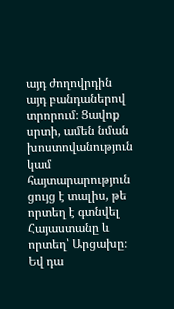այդ ժողովրդին այդ բանդաներով տրորում։ Ցավոք սրտի, ամեն նման խոստովանություն կամ հայտարարություն ցույց է տալիս, թե որտեղ է գտնվել Հայաստանը և որտեղ՝ Արցախը։ Եվ դա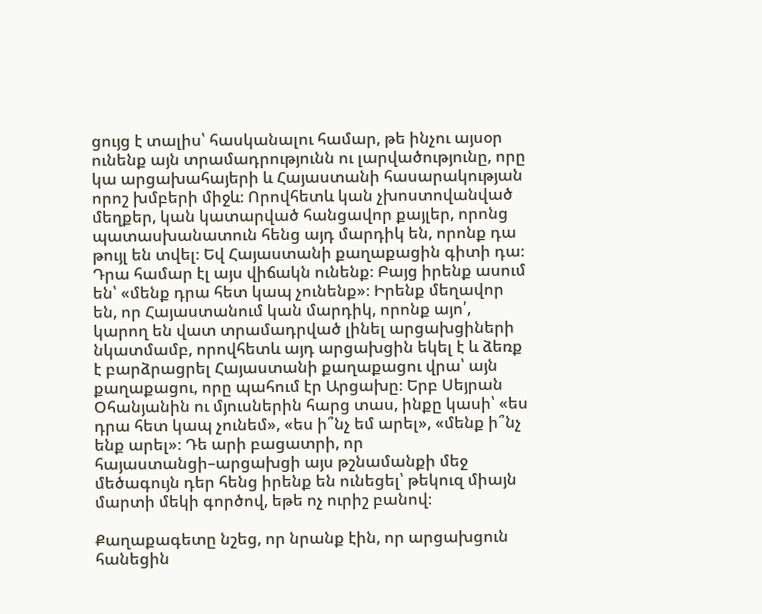ցույց է տալիս՝ հասկանալու համար, թե ինչու այսօր ունենք այն տրամադրությունն ու լարվածությունը, որը կա արցախահայերի և Հայաստանի հասարակության որոշ խմբերի միջև։ Որովհետև կան չխոստովանված մեղքեր, կան կատարված հանցավոր քայլեր, որոնց պատասխանատուն հենց այդ մարդիկ են, որոնք դա թույլ են տվել։ Եվ Հայաստանի քաղաքացին գիտի դա։ Դրա համար էլ այս վիճակն ունենք։ Բայց իրենք ասում են՝ «մենք դրա հետ կապ չունենք»։ Իրենք մեղավոր են, որ Հայաստանում կան մարդիկ, որոնք այո՛, կարող են վատ տրամադրված լինել արցախցիների նկատմամբ, որովհետև այդ արցախցին եկել է և ձեռք է բարձրացրել Հայաստանի քաղաքացու վրա՝ այն քաղաքացու, որը պահում էր Արցախը։ Երբ Սեյրան Օհանյանին ու մյուսներին հարց տաս, ինքը կասի՝ «ես դրա հետ կապ չունեմ», «ես ի՞նչ եմ արել», «մենք ի՞նչ ենք արել»։ Դե արի բացատրի, որ հայաստանցի–արցախցի այս թշնամանքի մեջ մեծագույն դեր հենց իրենք են ունեցել՝ թեկուզ միայն մարտի մեկի գործով, եթե ոչ ուրիշ բանով։

Քաղաքագետը նշեց, որ նրանք էին, որ արցախցուն հանեցին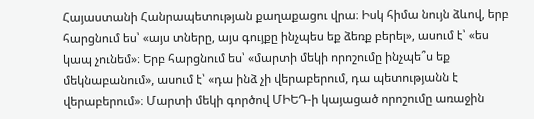Հայաստանի Հանրապետության քաղաքացու վրա։ Իսկ հիմա նույն ձևով, երբ հարցնում ես՝ «այս տները, այս գույքը ինչպես եք ձեռք բերել», ասում է՝ «ես կապ չունեմ»։ Երբ հարցնում ես՝ «մարտի մեկի որոշումը ինչպե՞ս եք մեկնաբանում», ասում է՝ «դա ինձ չի վերաբերում, դա պետությանն է վերաբերում»։ Մարտի մեկի գործով ՄԻԵԴ‑ի կայացած որոշումը առաջին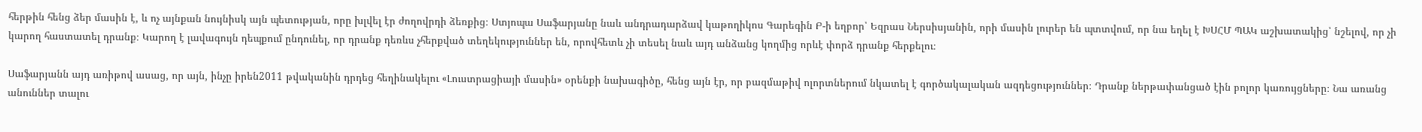հերթին հենց ձեր մասին է, և ոչ այնքան նույնիսկ այն պետության, որը խլվել էր ժողովրդի ձեռքից։ Ստյոպա Սաֆարյանը նաև անդրադարձավ կաթողիկոս Գարեգին Բ‑ի եղբոր՝ Եզրաս Ներսիսյանին, որի մասին լուրեր են պտտվում, որ նա եղել է ԽՍՀՄ ՊԱԿ աշխատակից՝ նշելով, որ չի կարող հաստատել դրանք։ Կարող է լավագույն դեպքում ընդունել, որ դրանք դեռևս չհերքված տեղեկություններ են, որովհետև չի տեսել նաև այդ անձանց կողմից որևէ փորձ դրանք հերքելու։

Սաֆարյանն այդ առիթով ասաց, որ այն, ինչը իրեն2011 թվականին դրդեց հեղինակելու «Լուստրացիայի մասին» օրենքի նախագիծը, հենց այն էր, որ բազմաթիվ ոլորտներում նկատել է գործակալական ազդեցություններ։ Դրանք ներթափանցած էին բոլոր կառույցները։ Նա առանց անուններ տալու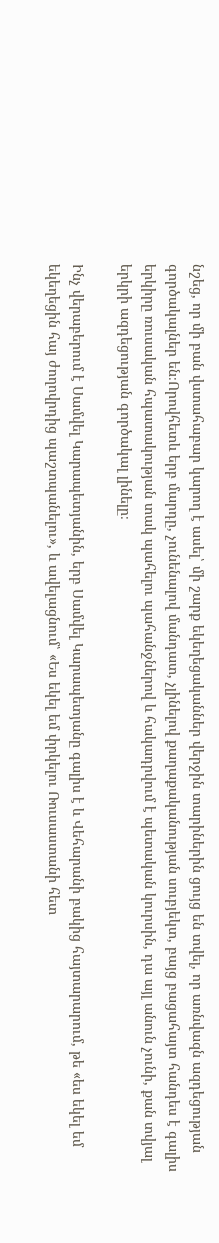նշեց, որ մի բան վստահաբար կարող է ասել՝ մի շարք եկեղեցականներ վերջին տարիներին ցույց են տվել, որ առնվազն ազդեցության գործակալներ են։Որովհետև երբ մարդը, չունենալով մանդատ, չլինելով քաղաքականության սուբյեկտ, բայց բացահայտ հանդես է գալիս երկիրը ռուսական հպատակության տակ պահելու պահանջներով և հակադրվում է պետական կուրսին, դա այլ անուն չունի, քան տվյալ երկրի ազդեցության գործակալ լինելը։

Ինչ վերաբերում է Սամվել Կարապետյանին, երբ Սամվել Կարապետյանը գալիս է և Վեհարանի բակից հայտարարում, թե «ես եկել եմ եկեղեցին հայ ժողովրդից պաշտպանելու», և ավելացնում՝ «Ես եկել եմ փրկելու Ռուսաստանի հետ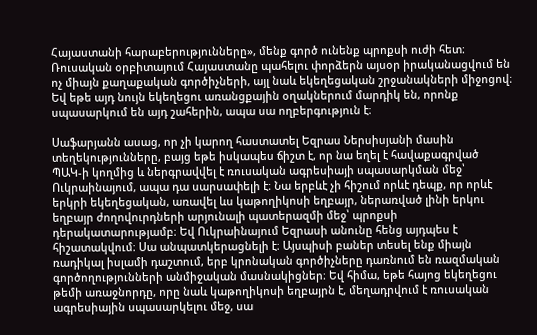Հայաստանի հարաբերությունները», մենք գործ ունենք պրոքսի ուժի հետ։ Ռուսական օրբիտայում Հայաստանը պահելու փորձերն այսօր իրականացվում են ոչ միայն քաղաքական գործիչների, այլ նաև եկեղեցական շրջանակների միջոցով։ Եվ եթե այդ նույն եկեղեցու առանցքային օղակներում մարդիկ են, որոնք սպասարկում են այդ շահերին, ապա սա ողբերգություն է։

Սաֆարյանն ասաց, որ չի կարող հաստատել Եզրաս Ներսիսյանի մասին տեղեկությունները, բայց եթե իսկապես ճիշտ է, որ նա եղել է հավաքագրված ՊԱԿ‑ի կողմից և ներգրավվել է ռուսական ագրեսիայի սպասարկման մեջ՝ Ուկրաինայում, ապա դա սարսափելի է։ Նա երբևէ չի հիշում որևէ դեպք, որ որևէ երկրի եկեղեցական, առավել ևս կաթողիկոսի եղբայր, ներառված լինի երկու եղբայր ժողովուրդների արյունալի պատերազմի մեջ՝ պրոքսի դերակատարությամբ։ Եվ Ուկրաինայում Եզրասի անունը հենց այդպես է հիշատակվում։ Սա անպատկերացնելի է։ Այսպիսի բաներ տեսել ենք միայն ռադիկալ իսլամի դաշտում, երբ կրոնական գործիչները դառնում են ռազմական գործողությունների անմիջական մասնակիցներ։ Եվ հիմա, եթե հայոց եկեղեցու թեմի առաջնորդը, որը նաև կաթողիկոսի եղբայրն է, մեղադրվում է ռուսական ագրեսիային սպասարկելու մեջ, սա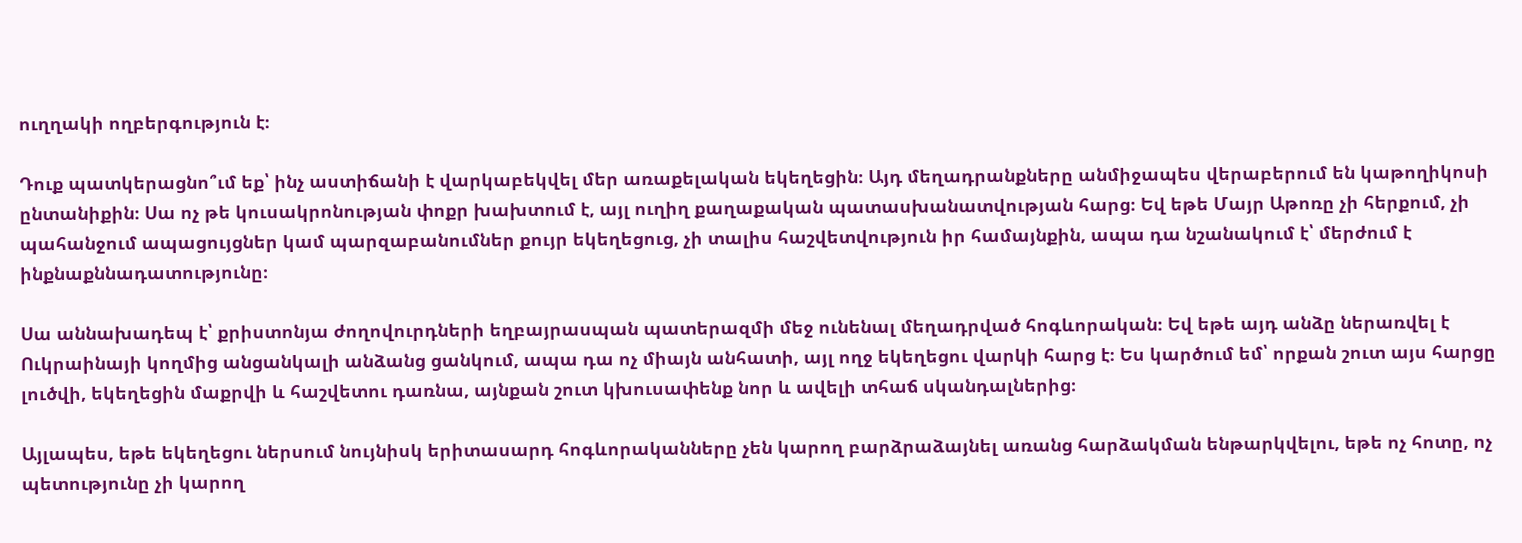ուղղակի ողբերգություն է։

Դուք պատկերացնո՞ւմ եք՝ ինչ աստիճանի է վարկաբեկվել մեր առաքելական եկեղեցին։ Այդ մեղադրանքները անմիջապես վերաբերում են կաթողիկոսի ընտանիքին։ Սա ոչ թե կուսակրոնության փոքր խախտում է, այլ ուղիղ քաղաքական պատասխանատվության հարց։ Եվ եթե Մայր Աթոռը չի հերքում, չի պահանջում ապացույցներ կամ պարզաբանումներ քույր եկեղեցուց, չի տալիս հաշվետվություն իր համայնքին, ապա դա նշանակում է՝ մերժում է ինքնաքննադատությունը։

Սա աննախադեպ է՝ քրիստոնյա ժողովուրդների եղբայրասպան պատերազմի մեջ ունենալ մեղադրված հոգևորական։ Եվ եթե այդ անձը ներառվել է Ուկրաինայի կողմից անցանկալի անձանց ցանկում, ապա դա ոչ միայն անհատի, այլ ողջ եկեղեցու վարկի հարց է։ Ես կարծում եմ՝ որքան շուտ այս հարցը լուծվի, եկեղեցին մաքրվի և հաշվետու դառնա, այնքան շուտ կխուսափենք նոր և ավելի տհաճ սկանդալներից։

Այլապես, եթե եկեղեցու ներսում նույնիսկ երիտասարդ հոգևորականները չեն կարող բարձրաձայնել առանց հարձակման ենթարկվելու, եթե ոչ հոտը, ոչ պետությունը չի կարող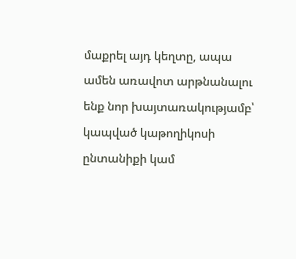մաքրել այդ կեղտը, ապա ամեն առավոտ արթնանալու ենք նոր խայտառակությամբ՝ կապված կաթողիկոսի ընտանիքի կամ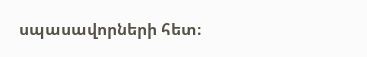սպասավորների հետ։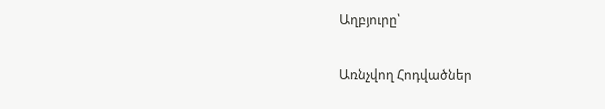Աղբյուրը՝

Առնչվող Հոդվածներ